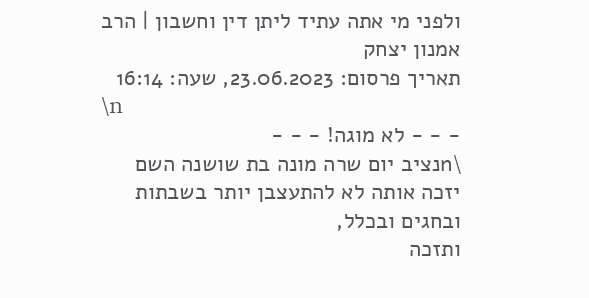ולפני מי אתה עתיד ליתן דין וחשבון | הרב אמנון יצחק
תאריך פרסום: 23.06.2023, שעה: 16:14
\n
- - - לא מוגה! - - -
\nנציב יום שרה מונה בת שושנה השם יזכה אותה לא להתעצבן יותר בשבתות ובחגים ובכלל,
ותזכה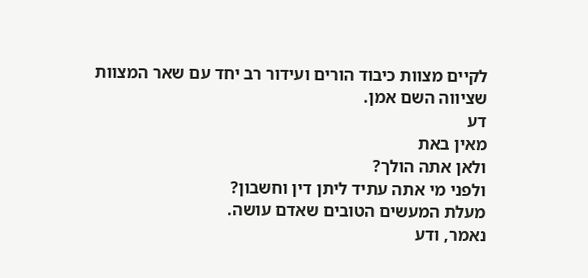לקיים מצוות כיבוד הורים ועידור רב יחד עם שאר המצוות
שציווה השם אמן.
דע
מאין באת
ולאן אתה הולך?
ולפני מי אתה עתיד ליתן דין וחשבון?
מעלת המעשים הטובים שאדם עושה.
נאמר, ודע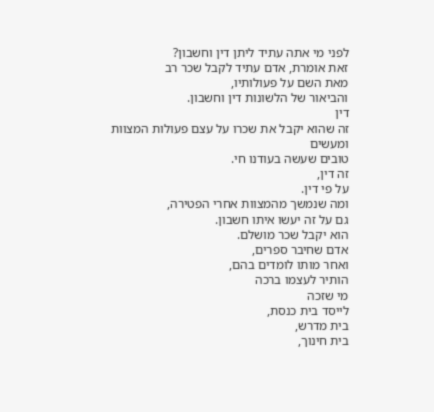לפני מי אתה עתיד ליתן דין וחשבון?
זאת אומרת, אדם עתיד לקבל שכר רב
מאת השם על פעולותיו,
והביאור של הלשונות דין וחשבון.
דין
זה שהוא יקבל את שכרו על עצם פעולות המצוות ומעשים
טובים שעשה בעודנו חי.
זה דין,
על פי דין.
ומה שנמשך מהמצוות אחרי הפטירה,
גם על זה יעשו איתו חשבון.
הוא יקבל שכר מושלם.
אדם שחיבר ספרים,
ואחר מותו לומדים בהם,
הותיר לעצמו ברכה
מי שזכה
לייסד בית כנסת,
בית מדרש,
בית חינוך,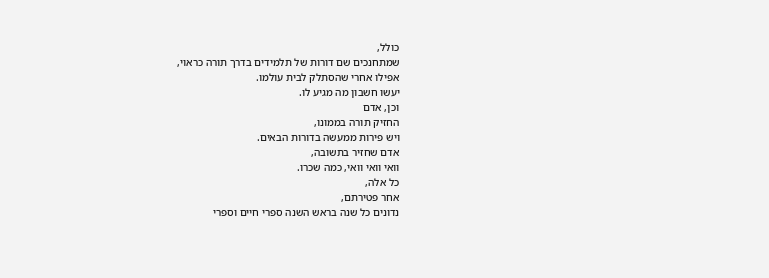כולל,
שמתחנכים שם דורות של תלמידים בדרך תורה כראוי,
אפילו אחרי שהסתלק לבית עולמו.
יעשו חשבון מה מגיע לו.
וכן, אדם
החזיק תורה בממונו,
ויש פירות ממעשה בדורות הבאים.
אדם שחזיר בתשובה,
וואי וואי וואי, כמה שכרו.
כל אלה,
אחר פטירתם,
נדונים כל שנה בראש השנה ספרי חיים וספרי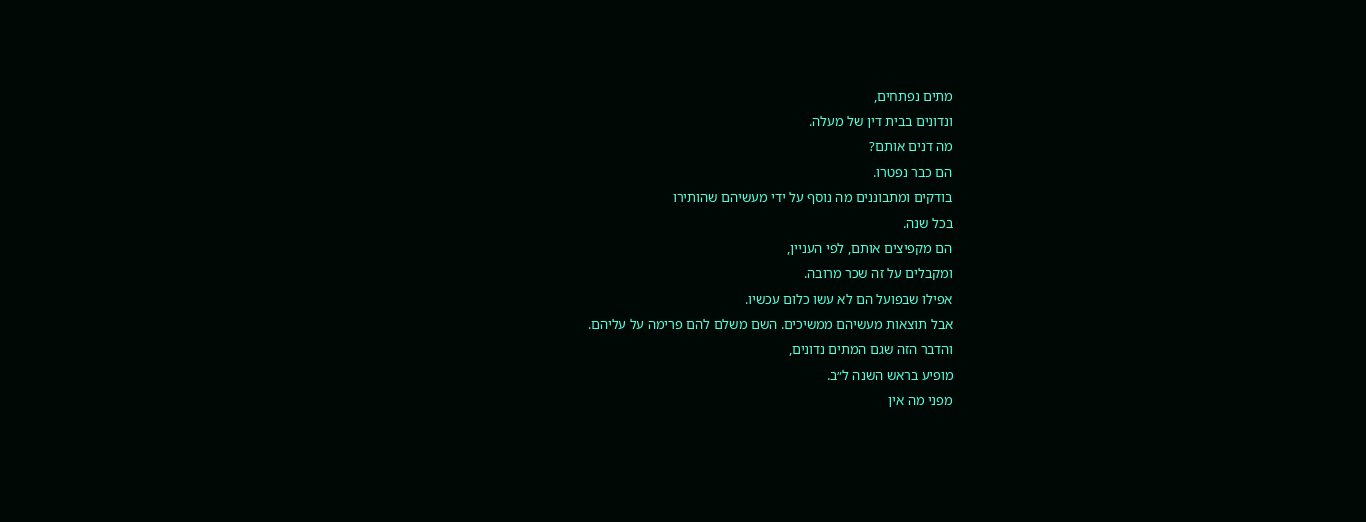מתים נפתחים,
ונדונים בבית דין של מעלה.
מה דנים אותם?
הם כבר נפטרו.
בודקים ומתבוננים מה נוסף על ידי מעשיהם שהותירו
בכל שנה.
הם מקפיצים אותם, לפי העניין,
ומקבלים על זה שכר מרובה.
אפילו שבפועל הם לא עשו כלום עכשיו.
אבל תוצאות מעשיהם ממשיכים. השם משלם להם פרימה על עליהם.
והדבר הזה שגם המתים נדונים,
מופיע בראש השנה ל״ב.
מפני מה אין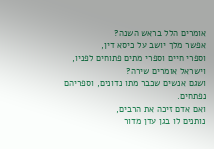אומרים הלל בראש השנה?
אפשר מלך יושב על כיסא דין,
וספרי חיים וספרי מתים פתוחים לפניו,
וישראל אומרים שירה?
ושגם אנשים שכבר מתו נדונים, וספריהם נפתחים.
ואם אדם זיכה את הרבים,
נותנים לו בגן עדן מדור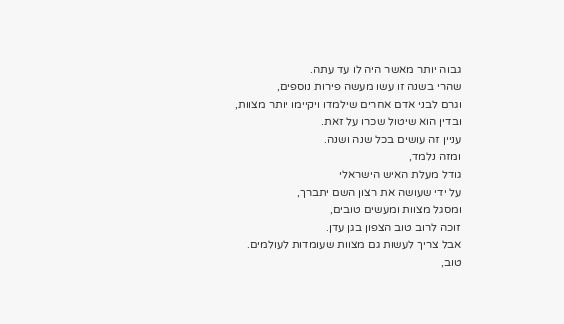גבוה יותר מאשר היה לו עד עתה.
שהרי בשנה זו עשו מעשה פירות נוספים,
וגרם לבני אדם אחרים שילמדו ויקיימו יותר מצוות,
ובדין הוא שיטול שכרו על זאת.
עניין זה עושים בכל שנה ושנה.
ומזה נלמד,
גודל מעלת האיש הישראלי
על ידי שעושה את רצון השם יתברך,
ומסגל מצוות ומעשים טובים,
זוכה לרוב טוב הצפון בגן עדן.
אבל צריך לעשות גם מצוות שעומדות לעולמים.
טוב,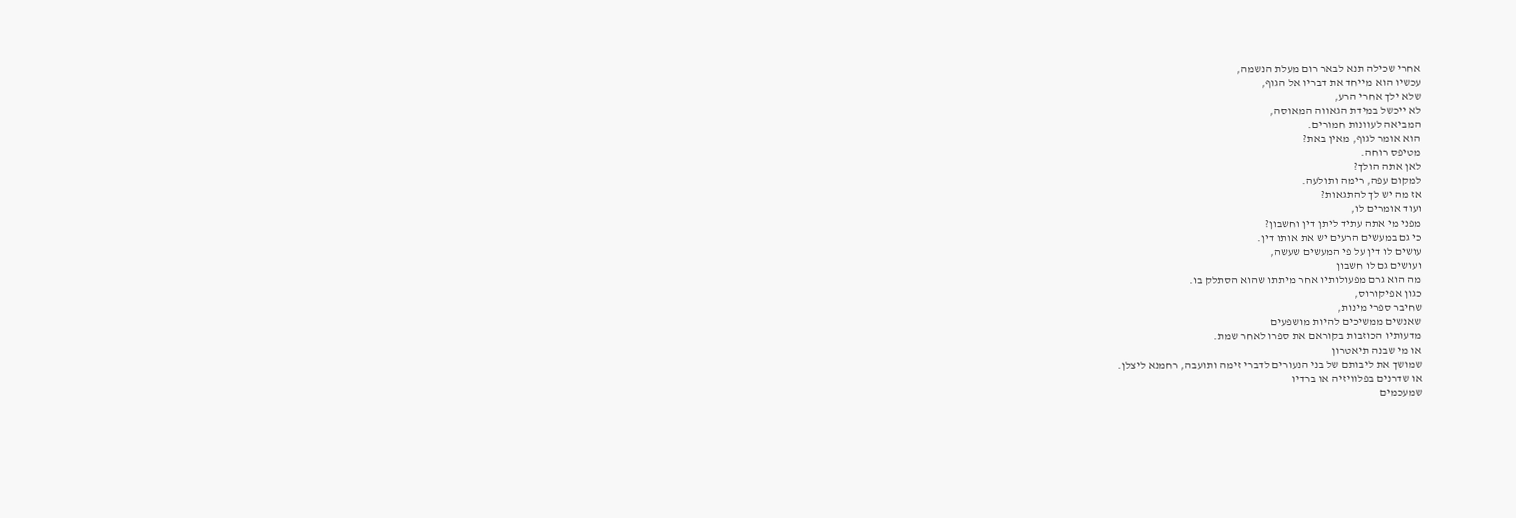אחרי שכילה תנא לבאר רום מעלת הנשמה,
עכשיו הוא מייחד את דבריו אל הגוף,
שלא ילך אחרי הרע,
לא ייכשל במידת הגאווה המאוסה,
המביאה לעוונות חמורים.
הוא אומר לגוף, מאין באת?
מטיפס רוחה.
לאן אתה הולך?
למקום עפה, רימה ותולעה.
אז מה יש לך להתגאות?
ועוד אומרים לו,
מפני מי אתה עתיד ליתן דין וחשבון?
כי גם במעשים הרעים יש את אותו דין.
עושים לו דין על פי המעשים שעשה,
ועושים גם לו חשבון
מה הוא גרם מפעולותיו אחר מיתתו שהוא הסתלק בו.
כגון אפיקורוס,
שחיבר ספרי מינות,
שאנשים ממשיכים להיות מושפעים
מדעותיו הכוזבות בקוראם את ספרו לאחר שמת.
או מי שבנה תיאטרון
שמושך את ליבותם של בני הנעורים לדברי זימה ותועבה, רחמנא ליצלן.
או שדרנים בפלוויזיה או ברדיו
שמעכמים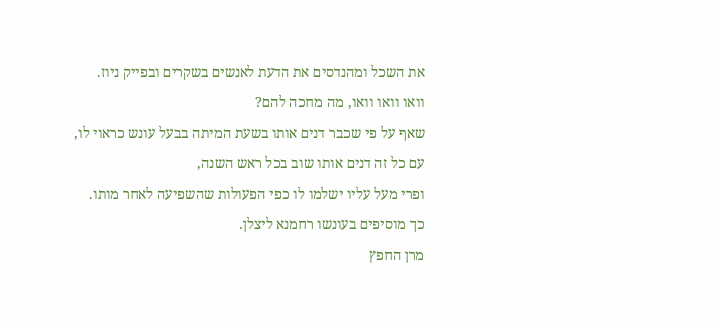את השכל ומהנדסים את הדעת לאנשים בשקרים ובפייק ניוז.
וואו וואו וואו, מה מחכה להם?
שאף על פי שכבר דנים אותו בשעת המיתה בבעל עונש כראוי לו,
עם כל זה דנים אותו שוב בכל ראש השנה,
ופרי מעל עליו ישלמו לו כפי הפעולות שהשפיעה לאחר מותו.
כך מוסיפים בעונשו רחמנא ליצלן.
מרן החפץ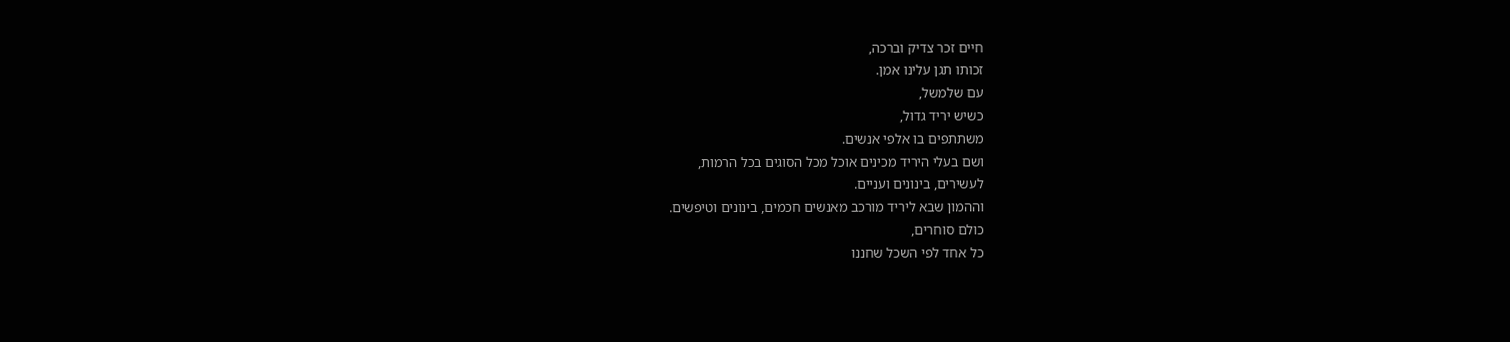חיים זכר צדיק וברכה,
זכותו תגן עלינו אמן.
עם שלמשל,
כשיש יריד גדול,
משתתפים בו אלפי אנשים.
ושם בעלי היריד מכינים אוכל מכל הסוגים בכל הרמות,
לעשירים, בינונים ועניים.
וההמון שבא ליריד מורכב מאנשים חכמים, בינונים וטיפשים.
כולם סוחרים,
כל אחד לפי השכל שחננו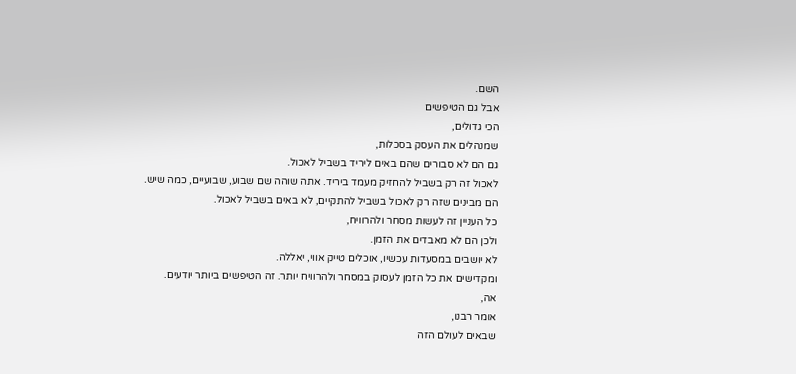השם.
אבל גם הטיפשים
הכי גדולים,
שמנהלים את העסק בסכלות,
גם הם לא סבורים שהם באים ליריד בשביל לאכול.
לאכול זה רק בשביל להחזיק מעמד ביריד. אתה שוהה שם שבוע, שבועיים, כמה שיש.
הם מבינים שזה רק לאכול בשביל להתקיים, לא באים בשביל לאכול.
כל העניין זה לעשות מסחר ולהרוויח,
ולכן הם לא מאבדים את הזמן.
לא יושבים במסעדות עכשיו, אוכלים טייק אווי, יאללה.
ומקדישים את כל הזמן לעסוק במסחר ולהרוויח יותר. זה הטיפשים ביותר יודעים.
אה,
אומר רבנו,
שבאים לעולם הזה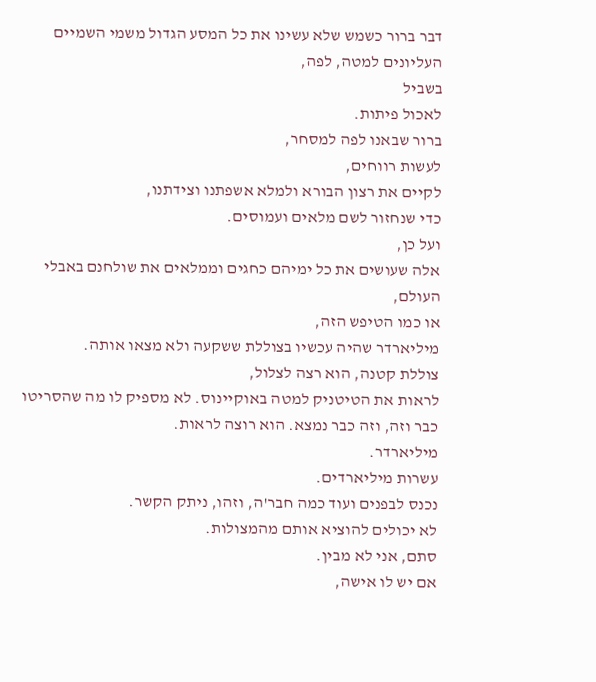דבר ברור כשמש שלא עשינו את כל המסע הגדול משמי השמיים העליונים למטה, לפה,
בשביל
לאכול פיתות.
ברור שבאנו לפה למסחר,
לעשות רווחים,
לקיים את רצון הבורא ולמלא אשפתנו וצידתנו,
כדי שנחזור לשם מלאים ועמוסים.
ועל כן,
אלה שעושים את כל ימיהם כחגים וממלאים את שולחנם באבלי העולם,
או כמו הטיפש הזה,
מיליארדר שהיה עכשיו בצוללת ששקעה ולא מצאו אותה.
צוללת קטנה, הוא רצה לצלול,
לראות את הטיטניק למטה באוקיינוס. לא מספיק לו מה שהסריטו כבר וזה, וזה כבר נמצא. הוא רוצה לראות.
מיליארדר.
עשרות מיליארדים.
נכנס לבפנים ועוד כמה חבר'ה, וזהו, ניתק הקשר.
לא יכולים להוציא אותם מהמצולות.
סתם, אני לא מבין.
אם יש לו אישה,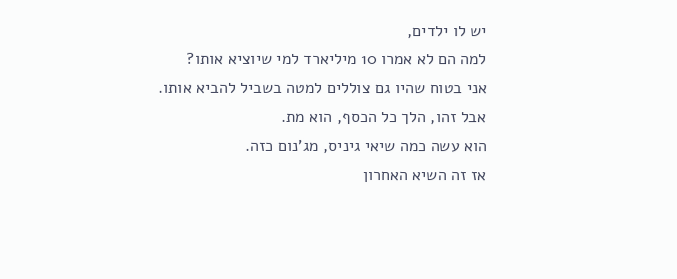יש לו ילדים,
למה הם לא אמרו 10 מיליארד למי שיוציא אותו?
אני בטוח שהיו גם צוללים למטה בשביל להביא אותו.
אבל זהו, הלך כל הכסף, הוא מת.
הוא עשה כמה שיאי גיניס, מג'נום כזה.
אז זה השיא האחרון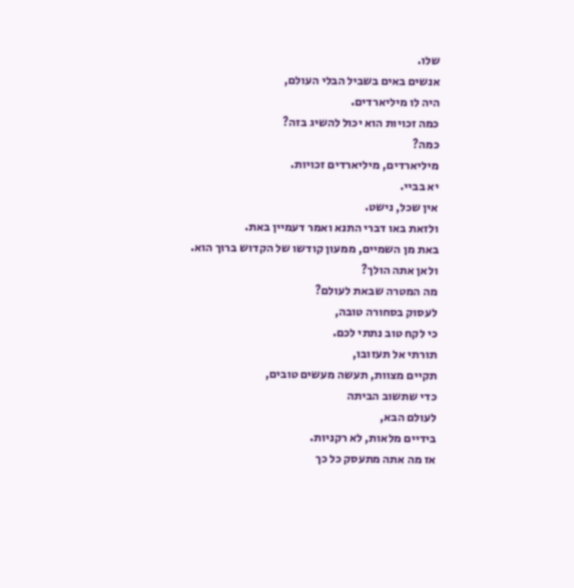שלו.
אנשים באים בשביל הבלי העולם,
היה לו מיליארדים.
כמה זכויות הוא יכול להשיג בזה?
כמה?
מיליארדים, מיליארדים זכויות.
יא בביי.
אין שכל, נישט.
ולזאת באו דברי התנא ואמר דעמיין באת.
באת מן השמיים, ממעון קודשו של הקדוש ברוך הוא.
ולאן אתה הולך?
מה המטרה שבאת לעולם?
לעסוק בסחורה טובה,
כי לקח טוב נתתי לכם.
תורתי אל תעזובו,
תקיים מצוות, תעשה מעשים טובים,
כדי שתשוב הביתה
לעולם הבא,
בידיים מלאות, לא רקניות.
אז מה אתה מתעסק כל כך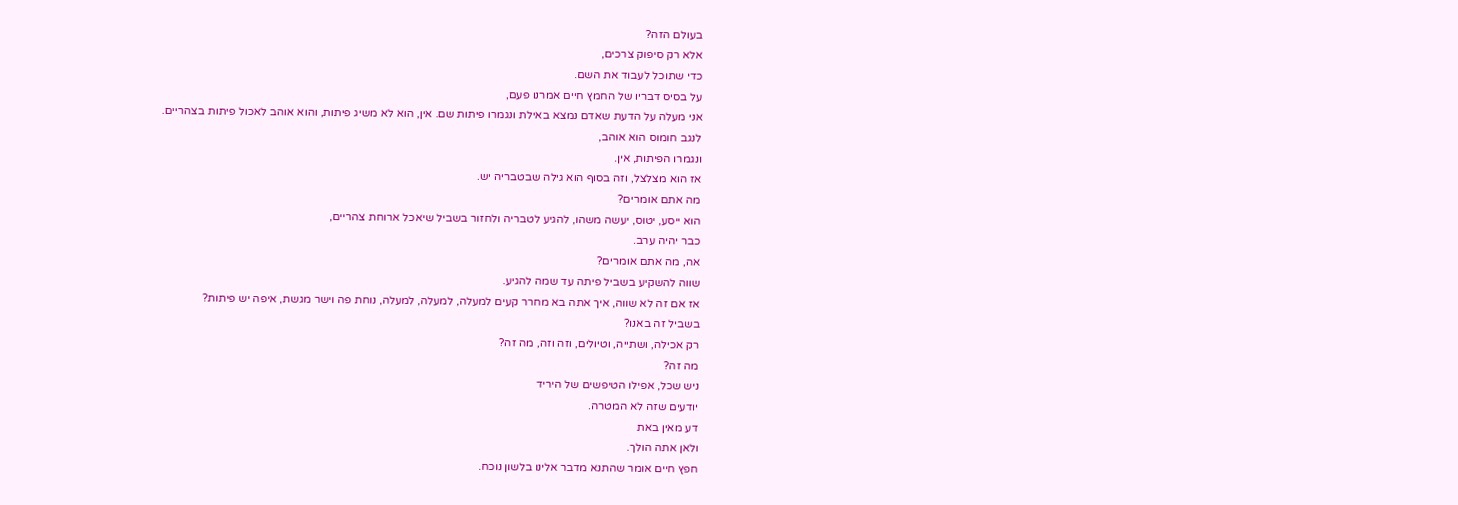בעולם הזה?
אלא רק סיפוק צרכים,
כדי שתוכל לעבוד את השם.
על בסיס דבריו של החמץ חיים אמרנו פעם,
אני מעלה על הדעת שאדם נמצא באילת ונגמרו פיתות שם. אין, הוא לא משיג פיתות, והוא אוהב לאכול פיתות בצהריים.
לנגב חומוס הוא אוהב,
ונגמרו הפיתות, אין.
אז הוא מצלצל, וזה בסוף הוא גילה שבטבריה יש.
מה אתם אומרים?
הוא ייסע, יטוס, יעשה משהו, להגיע לטבריה ולחזור בשביל שיאכל ארוחת צהריים,
כבר יהיה ערב.
אה, מה אתם אומרים?
שווה להשקיע בשביל פיתה עד שמה להגיע.
אז אם זה לא שווה, איך אתה בא מחרר קעים למעלה, למעלה, למעלה, נוחת פה וישר מגשת, איפה יש פיתות?
בשביל זה באנו?
רק אכילה, ושתייה, וטיולים, וזה וזה, מה זה?
מה זה?
ניש שכל, אפילו הטיפשים של היריד
יודעים שזה לא המטרה.
דע מאין באת
ולאן אתה הולך.
חפץ חיים אומר שהתנא מדבר אלינו בלשון נוכח.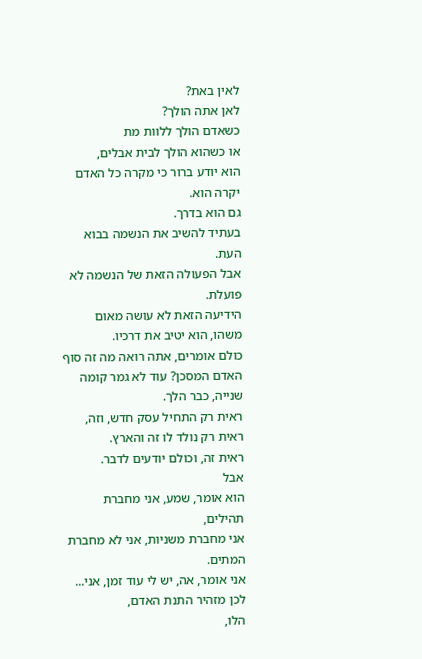לאין באת?
לאן אתה הולך?
כשאדם הולך ללוות מת
או כשהוא הולך לבית אבלים,
הוא יודע ברור כי מקרה כל האדם יקרה הוא.
גם הוא בדרך.
בעתיד להשיב את הנשמה בבוא העת.
אבל הפעולה הזאת של הנשמה לא פועלת.
הידיעה הזאת לא עושה מאום משהו, הוא יטיב את דרכיו.
כולם אומרים, אתה רואה מה זה סוף האדם המסכן? עוד לא גמר קומה שנייה, כבר הלך.
ראית רק התחיל עסק חדש, וזה,
ראית רק נולד לו זה והארץ.
ראית זה, וכולם יודעים לדבר.
אבל
הוא אומר, שמע, אני מחברת תהילים,
אני מחברת משניות, אני לא מחברת המתים.
אני אומר, אה, יש לי עוד זמן, אני...
לכן מזהיר התנת האדם,
הלו,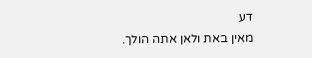דע
מאין באת ולאן אתה הולך.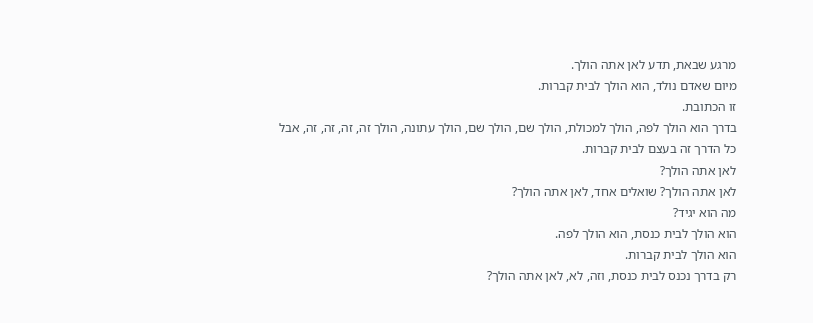מרגע שבאת, תדע לאן אתה הולך.
מיום שאדם נולד, הוא הולך לבית קברות.
זו הכתובת.
בדרך הוא הולך לפה, הולך למכולת, הולך שם, הולך שם, הולך עתונה, הולך זה, זה, זה, זה, אבל כל הדרך זה בעצם לבית קברות.
לאן אתה הולך?
לאן אתה הולך? שואלים אחד, לאן אתה הולך?
מה הוא יגיד?
הוא הולך לבית כנסת, הוא הולך לפה.
הוא הולך לבית קברות.
רק בדרך נכנס לבית כנסת, וזה, לא, לאן אתה הולך?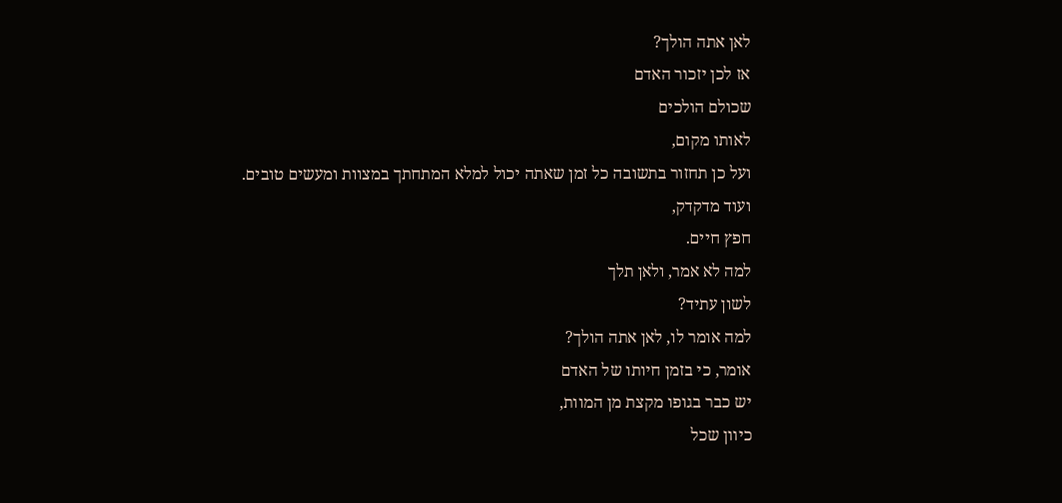לאן אתה הולך?
אז לכן יזכור האדם
שכולם הולכים
לאותו מקום,
ועל כן תחזור בתשובה כל זמן שאתה יכול למלא המתחתך במצוות ומעשים טובים.
ועוד מדקדק,
חפץ חיים.
למה לא אמר, ולאן תלך
לשון עתיד?
למה אומר לו, לאן אתה הולך?
אומר, כי בזמן חיותו של האדם
יש כבר בגופו מקצת מן המוות,
כיוון שכל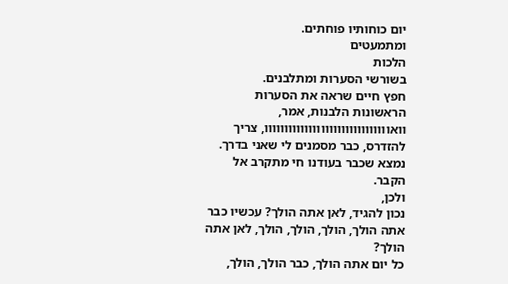יום כוחותיו פוחתים.
ומתמעטים
הלכות
בשורשי הסערות ומתלבנים.
חפץ חיים שראה את הסערות הראשונות הלבנות, אמר, וואווווווווווווווווווווווווווווווו, צריך להזדרס, כבר מסמנים לי שאני בדרך.
נמצא שכבר בעודנו חי מתקרב אל הקבר.
ולכן,
נכון להגיד, לאן אתה הולך? עכשיו כבר אתה הולך, הולך, הולך, הולך, לאן אתה הולך?
כל יום אתה הולך, כבר הולך, הולך,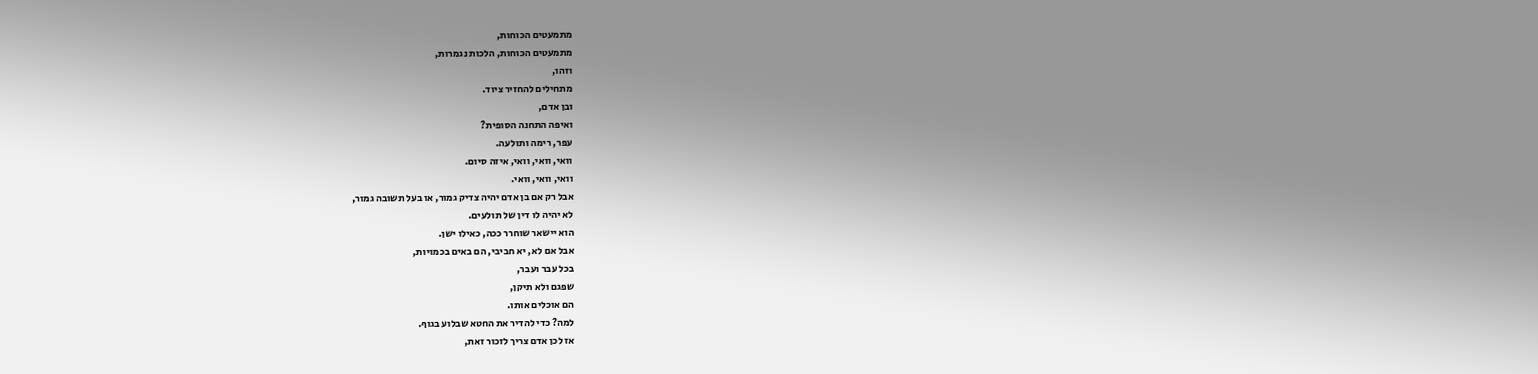מתמעטים הכוחות,
מתמעטים הכוחות, הלכות נגמרות,
וזהו,
מתחילים להחזיר ציוד.
ובן אדם,
ואיפה התחנה הסופית?
עפר, רימה ותולעה.
וואי, וואי, וואי, איזה סיום.
וואי, וואי, וואי.
אבל רק אם בן אדם יהיה צדיק גמור, או בעל תשובה גמור,
לא יהיה לו דין של תולעים.
הוא יישאר שוחרר ככה, כאילו ישן.
אבל אם לא, יא חביבי, הם באים בכמויות,
בכל עבר ועבר,
שפגם ולא תיקן,
הם אוכלים אותו.
למה? כדי להדיר את החטא שבלוע בגוף.
אז לכן אדם צריך לזכור זאת,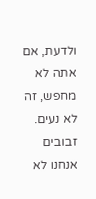ולדעת, אם אתה לא מחפש, זה לא נעים.
זבובים אנחנו לא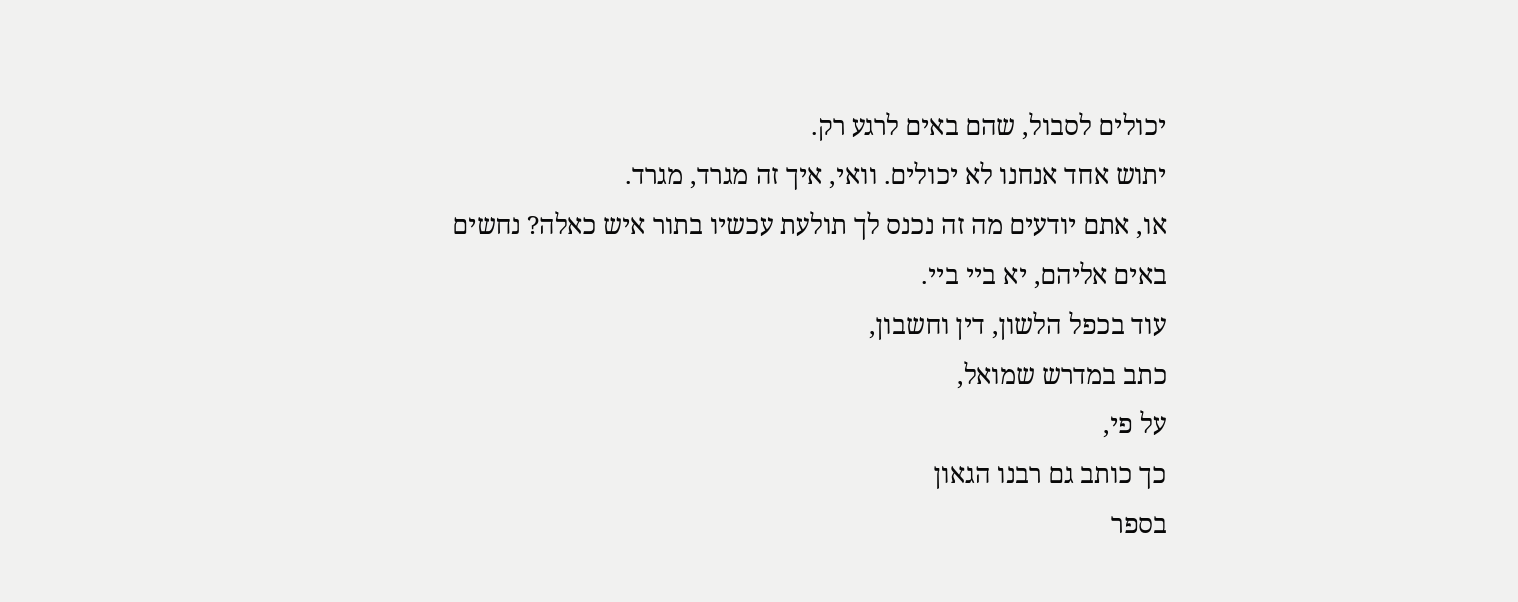יכולים לסבול, שהם באים לרגע רק.
יתוש אחד אנחנו לא יכולים. וואי, איך זה מגרד, מגרד.
או, אתם יודעים מה זה נכנס לך תולעת עכשיו בתור איש כאלה? נחשים באים אליהם, יא ביי ביי.
עוד בכפל הלשון, דין וחשבון,
כתב במדרש שמואל,
על פי,
כך כותב גם רבנו הגאון
בספר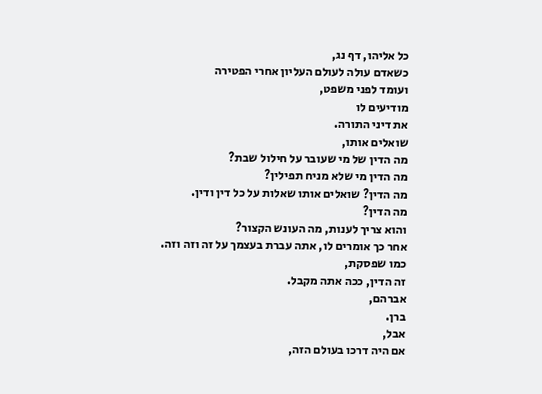כל אליהו, דף נג,
כשאדם עולה לעולם העליון אחרי הפטירה
ועומד לפני משפט,
מודיעים לו
את דיני התורה.
שואלים אותו,
מה הדין של מי שעובר על חילול שבת?
מה הדין מי שלא מניח תפילין?
מה הדין? שואלים אותו שאלות על כל דין ודין.
מה הדין?
והוא צריך לענות, מה העונש הקצור?
אחר כך אומרים לו, אתה עברת בעצמך על זה וזה וזה.
כמו שפסקת,
זה הדין, ככה אתה מקבל.
אברהם,
ברן.
אבל,
אם היה דרכו בעולם הזה,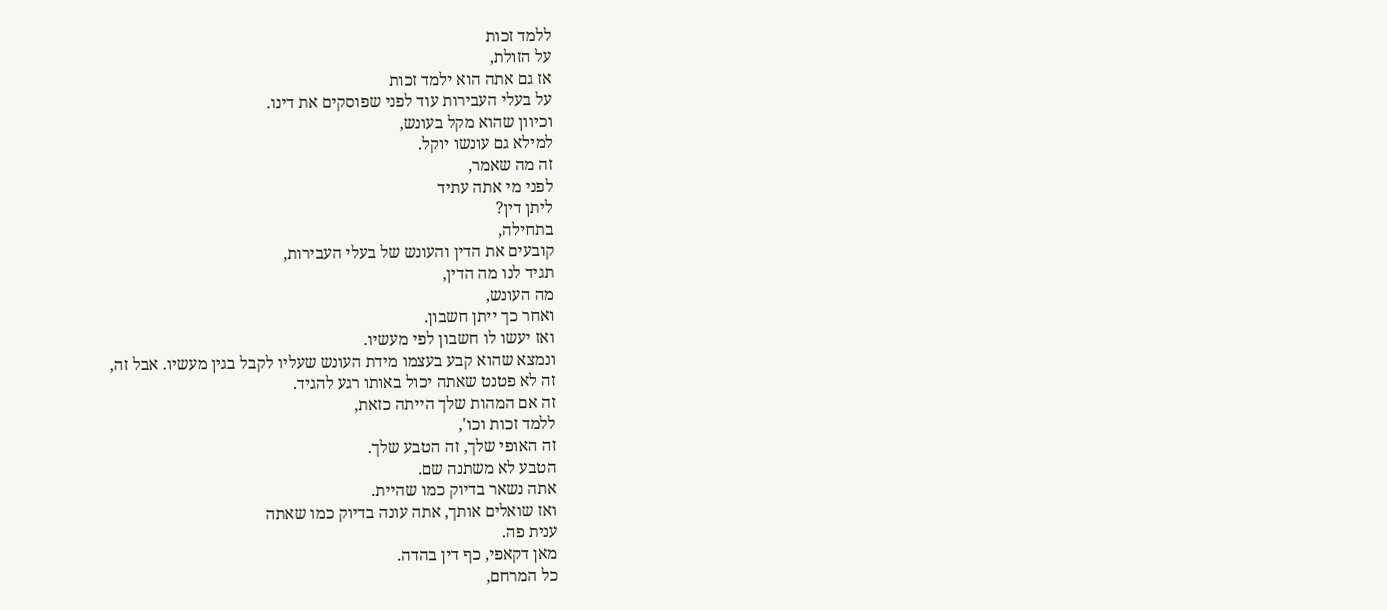ללמד זכות
על הזולת,
אז גם אתה הוא ילמד זכות
על בעלי העבירות עוד לפני שפוסקים את דינו.
וכיוון שהוא מקל בעונש,
למילא גם עונשו יוקל.
זה מה שאמר,
לפני מי אתה עתיד
ליתן דין?
בתחילה,
קובעים את הדין והעונש של בעלי העבירות,
תגיד לנו מה הדין,
מה העונש,
ואחר כך ייתן חשבון.
ואז יעשו לו חשבון לפי מעשיו.
ונמצא שהוא קבע בעצמו מידת העונש שעליו לקבל בגין מעשיו. אבל זה,
זה לא פטנט שאתה יכול באותו רגע להגיד.
זה אם המהות שלך הייתה כזאת,
ללמד זכות וכו',
זה האופי שלך, זה הטבע שלך.
הטבע לא משתנה שם.
אתה נשאר בדיוק כמו שהיית.
ואז שואלים אותך, אתה עונה בדיוק כמו שאתה
ענית פה.
מאן דקאפי, כף דין בהדה.
כל המרחם,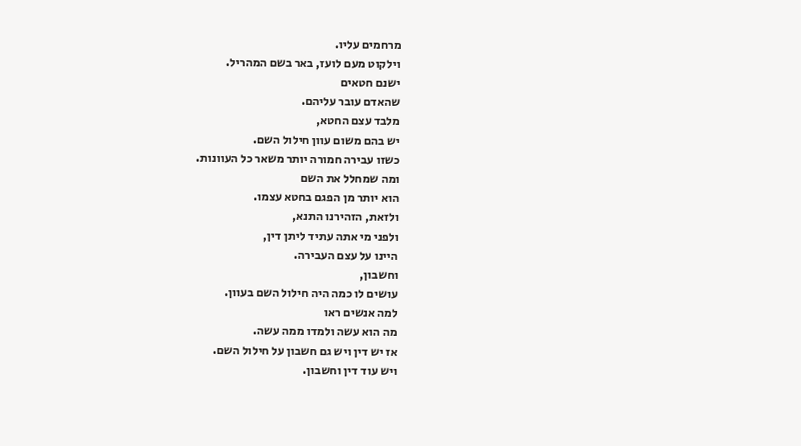מרחמים עליו.
וילקוט מעם לועז, באר בשם המהריל.
ישנם חטאים
שהאדם עובר עליהם.
מלבד עצם החטא,
יש בהם משום עוון חילול השם.
כשזו עבירה חמורה יותר משאר כל העוונות.
ומה שמחלל את השם
הוא יותר מן הפגם בחטא עצמו.
ולזאת, הזהירנו התנא,
ולפני מי אתה עתיד ליתן דין,
היינו על עצם העבירה.
וחשבון,
עושים לו כמה היה חילול השם בעוון.
למה אנשים ראו
מה הוא עשה ולמדו ממה עשה.
אז יש דין ויש גם חשבון על חילול השם.
ויש עוד דין וחשבון.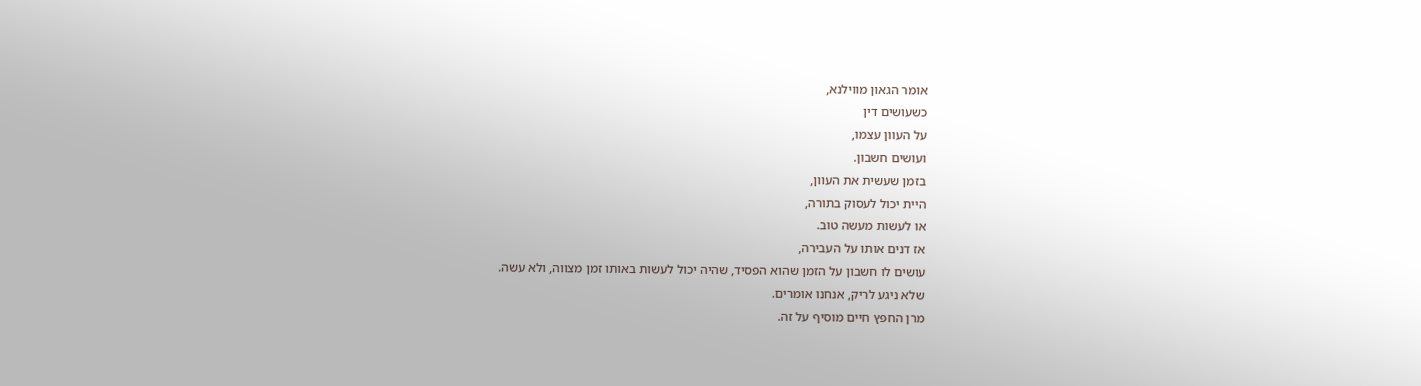אומר הגאון מווילנא,
כשעושים דין
על העוון עצמו,
ועושים חשבון.
בזמן שעשית את העוון,
היית יכול לעסוק בתורה,
או לעשות מעשה טוב.
אז דנים אותו על העבירה,
עושים לו חשבון על הזמן שהוא הפסיד, שהיה יכול לעשות באותו זמן מצווה, ולא עשה.
שלא ניגע לריק, אנחנו אומרים.
מרן החפץ חיים מוסיף על זה.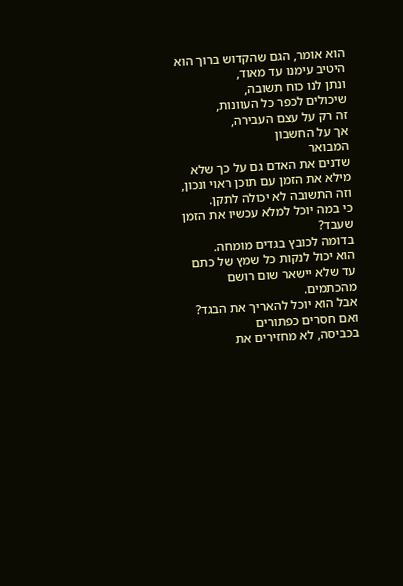הוא אומר, הגם שהקדוש ברוך הוא היטיב עימנו עד מאוד,
ונתן לנו כוח תשובה,
שיכולים לכפר כל העוונות,
זה רק על עצם העבירה,
אך על החשבון
המבואר
שדנים את האדם גם על כך שלא מילא את הזמן עם תוכן ראוי ונכון,
וזה התשובה לא יכולה לתקן.
כי במה יוכל למלא עכשיו את הזמן שעבד?
בדומה לכובץ בגדים מומחה.
הוא יכול לנקות כל שמץ של כתם
עד שלא יישאר שום רושם מהכתמים.
אבל הוא יוכל להאריך את הבגד?
ואם חסרים כפתורים
בכביסה, לא מחזירים את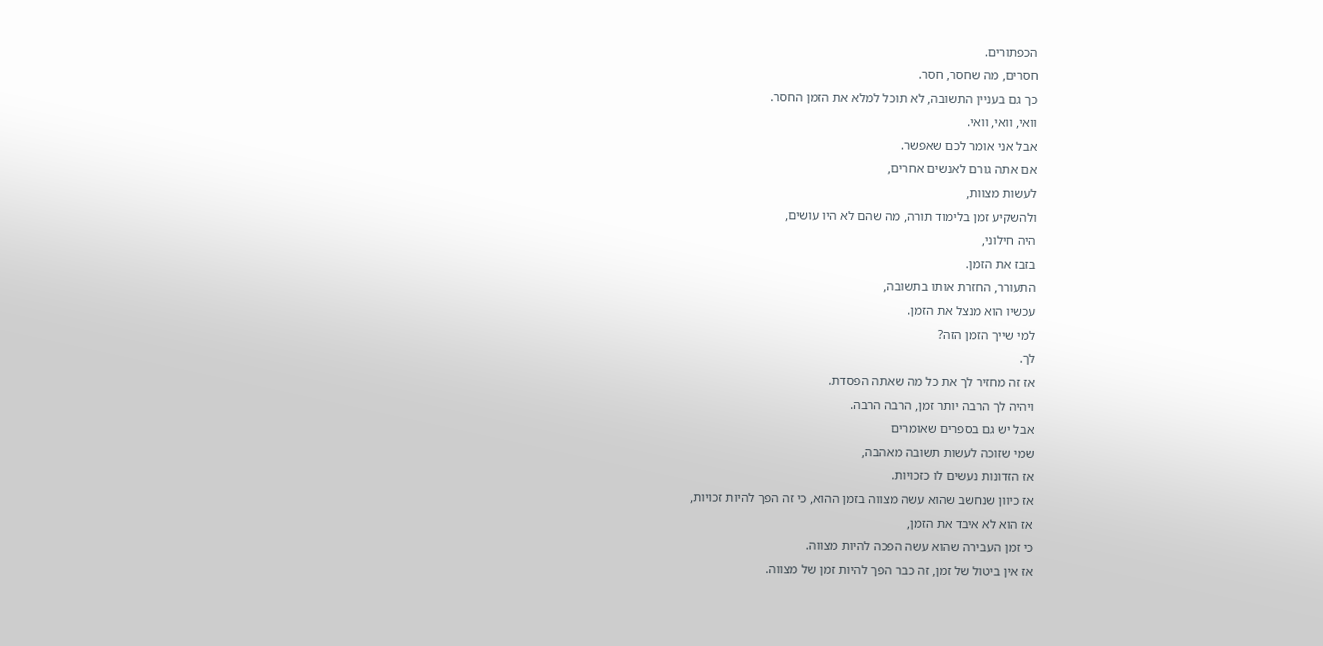הכפתורים.
חסרים, מה שחסר, חסר.
כך גם בעניין התשובה, לא תוכל למלא את הזמן החסר.
וואי, וואי, וואי.
אבל אני אומר לכם שאפשר.
אם אתה גורם לאנשים אחרים,
לעשות מצוות,
ולהשקיע זמן בלימוד תורה, מה שהם לא היו עושים,
היה חילוני,
בזבז את הזמן.
התעורר, החזרת אותו בתשובה,
עכשיו הוא מנצל את הזמן.
למי שייך הזמן הזה?
לך.
אז זה מחזיר לך את כל מה שאתה הפסדת.
ויהיה לך הרבה יותר זמן, הרבה הרבה.
אבל יש גם בספרים שאומרים
שמי שזוכה לעשות תשובה מאהבה,
אז הזדונות נעשים לו כזכויות.
אז כיוון שנחשב שהוא עשה מצווה בזמן ההוא, כי זה הפך להיות זכויות,
אז הוא לא איבד את הזמן,
כי זמן העבירה שהוא עשה הפכה להיות מצווה.
אז אין ביטול של זמן, זה כבר הפך להיות זמן של מצווה.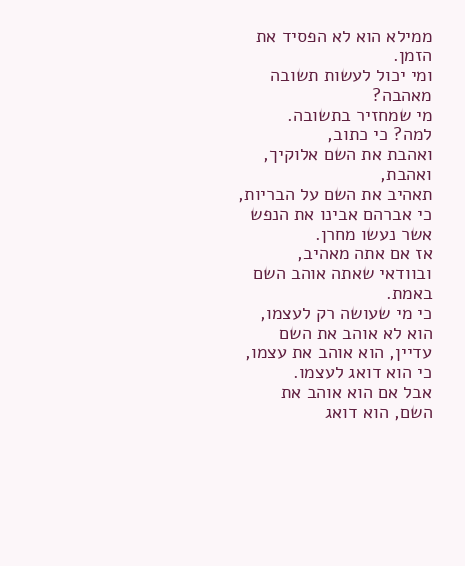ממילא הוא לא הפסיד את הזמן.
ומי יכול לעשות תשובה מאהבה?
מי שמחזיר בתשובה.
למה? כי כתוב,
ואהבת את השם אלוקיך, ואהבת,
תאהיב את השם על הבריות, כי אברהם אבינו את הנפש אשר נעשו מחרן.
אז אם אתה מאהיב,
ובוודאי שאתה אוהב השם באמת.
כי מי שעושה רק לעצמו,
הוא לא אוהב את השם עדיין, הוא אוהב את עצמו,
כי הוא דואג לעצמו.
אבל אם הוא אוהב את השם, הוא דואג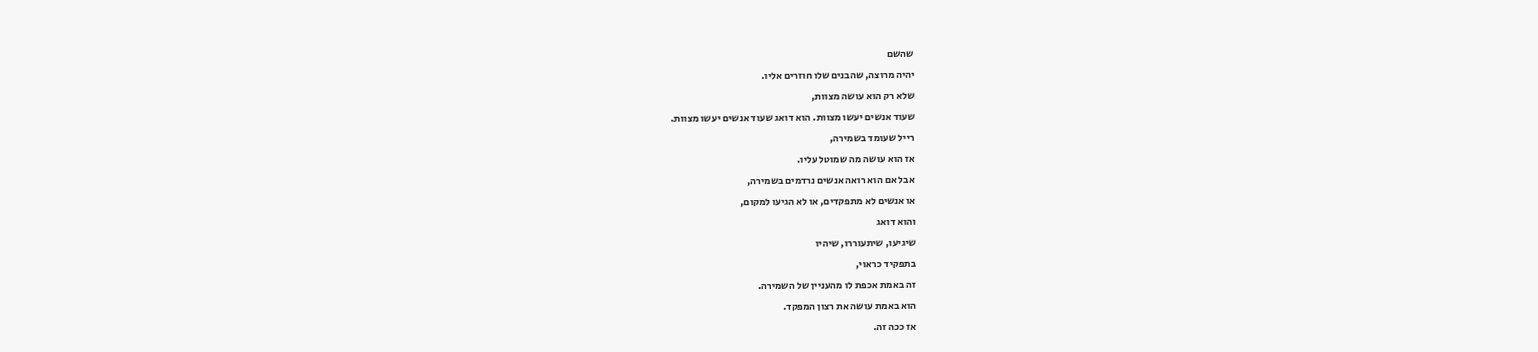שהשם
יהיה מרוצה, שהבנים שלו חוזרים אליו.
שלא רק הוא עושה מצוות,
שעוד אנשים יעשו מצוות. הוא דואג שעוד אנשים יעשו מצוות.
רייל שעומד בשמירה,
אז הוא עושה מה שמוטל עליו.
אבל אם הוא רואה אנשים נרדמים בשמירה,
או אנשים לא מתפקדים, או לא הגיעו למקום,
והוא דואג
שיגיעו, שיתעוררו, שיהיו
בתפקיד כראוי,
זה באמת אכפת לו מהעניין של השמירה.
הוא באמת עושה את רצון המפקד.
אז ככה זה.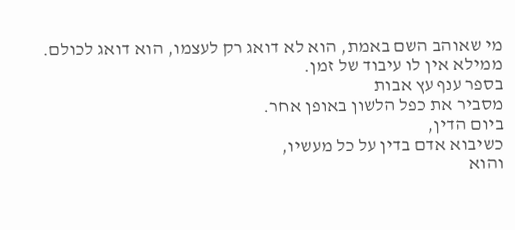מי שאוהב השם באמת, הוא לא דואג רק לעצמו, הוא דואג לכולם.
ממילא אין לו עיבוד של זמן.
בספר ענף עץ אבות
מסביר את כפל הלשון באופן אחר.
ביום הדין,
כשיבוא אדם בדין על כל מעשיו,
והוא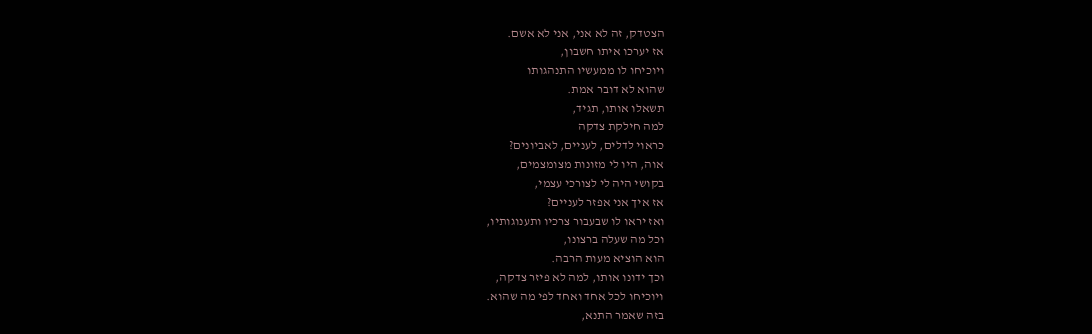הצטדק, זה לא אני, אני לא אשם.
אז יערכו איתו חשבון,
ויוכיחו לו ממעשיו התנהגותו
שהוא לא דובר אמת.
תשאלו אותו, תגיד,
למה חילקת צדקה
כראוי לדלים, לעניים, לאביונים?
אוה, היו לי מזונות מצומצמים,
בקושי היה לי לצורכי עצמי,
אז איך אני אפזר לעניים?
ואז יראו לו שבעבור צרכיו ותענוגותיו,
וכל מה שעלה ברצונו,
הוא הוציא מעות הרבה.
וכך ידונו אותו, למה לא פיזר צדקה,
ויוכיחו לכל אחד ואחד לפי מה שהוא.
בזה שאמר התנא,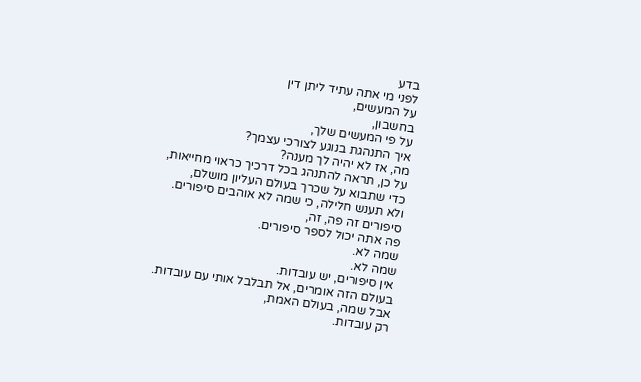בדע
לפני מי אתה עתיד ליתן דין
על המעשים,
בחשבון,
על פי המעשים שלך,
איך התנהגת בנוגע לצורכי עצמך?
מה, אז לא יהיה לך מענה?
על כן, תראה להתנהג בכל דרכיך כראוי מחייאות,
כדי שתבוא על שכרך בעולם העליון מושלם,
ולא תענש חלילה, כי שמה לא אוהבים סיפורים.
סיפורים זה פה, זה,
פה אתה יכול לספר סיפורים.
שמה לא.
שמה לא.
אין סיפורים, יש עובדות.
בעולם הזה אומרים, אל תבלבל אותי עם עובדות.
אבל שמה, בעולם האמת,
רק עובדות.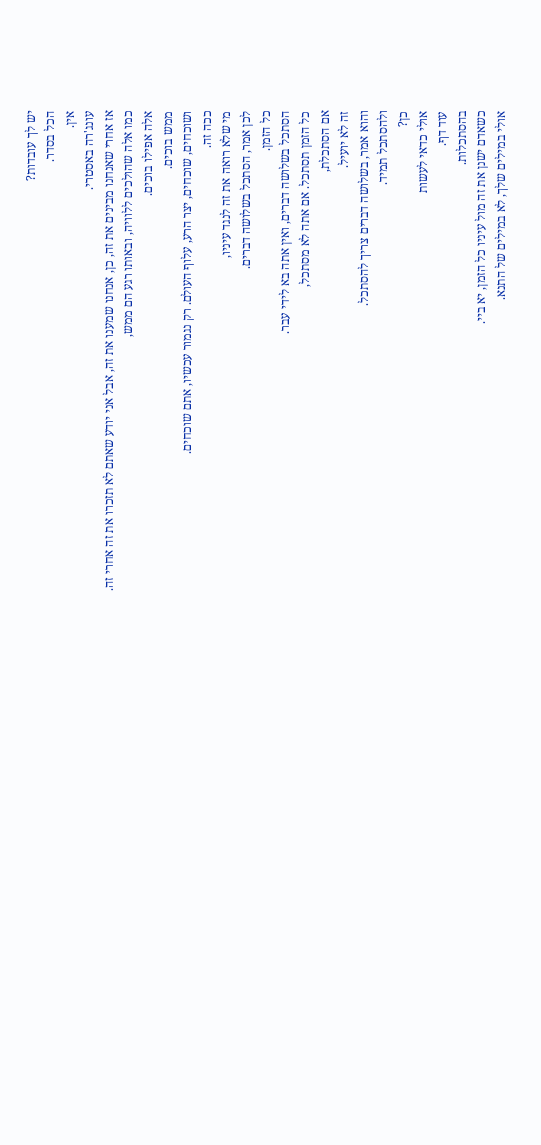יש לך עובדות?
הכל בסדר.
אין.
עונג'רה באסטרי.
אז אחרי שאנחנו מבינים את זה, כן, אנחנו שמענו את זה, אבל אני יודע שאתם לא תזכרו את זה אחרי זה.
כמו אלה שהולכים ללוויה, ובאותו רגע הם ממש,
אלה אפילו בוכים.
ממש בוכים.
ושוכחים, שוכחים, יצר הרע, עלוף העולם. רק נגמור עכשיו, אתם שוכחים.
ככה זה.
מי שלא רואה את זה לנגד עיניו,
לכן אמר, הסתכל בשלושה דברים.
כל הזמן.
הסתכל בשלושה דברים, ואין אתה בא לידי עבר.
כל הזמן תסתכל. אם אתה לא מסתכל,
אם הסתכלת,
זה לא יועיל.
והוא אמר, בשלושה דברים צריך להסתכל.
ולהסתכל תמיד.
כן?
אולי כדאי לעשות
עוד דף.
בהסתכלות.
כשאדם ישנן את זה מול עיניו כל הזמן, יא ביי.
אולי במילים שלך, לא במילים של התנא.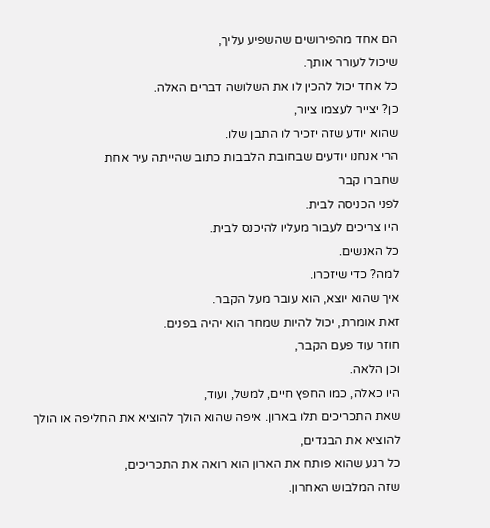הם אחד מהפירושים שהשפיע עליך,
שיכול לעורר אותך.
כל אחד יכול להכין לו את השלושה דברים האלה.
כן? יצייר לעצמו ציור,
שהוא יודע שזה יזכיר לו התבן שלו.
הרי אנחנו יודעים שבחובת הלבבות כתוב שהייתה עיר אחת
שחברו קבר
לפני הכניסה לבית.
היו צריכים לעבור מעליו להיכנס לבית.
כל האנשים.
למה? כדי שיזכרו.
איך שהוא יוצא, הוא עובר מעל הקבר.
זאת אומרת, יכול להיות שמחר הוא יהיה בפנים.
חוזר עוד פעם הקבר,
וכן הלאה.
היו כאלה, כמו החפץ חיים, למשל, ועוד,
שאת התכריכים תלו בארון. איפה שהוא הולך להוציא את החליפה או הולך להוציא את הבגדים,
כל רגע שהוא פותח את הארון הוא רואה את התכריכים,
שזה המלבוש האחרון.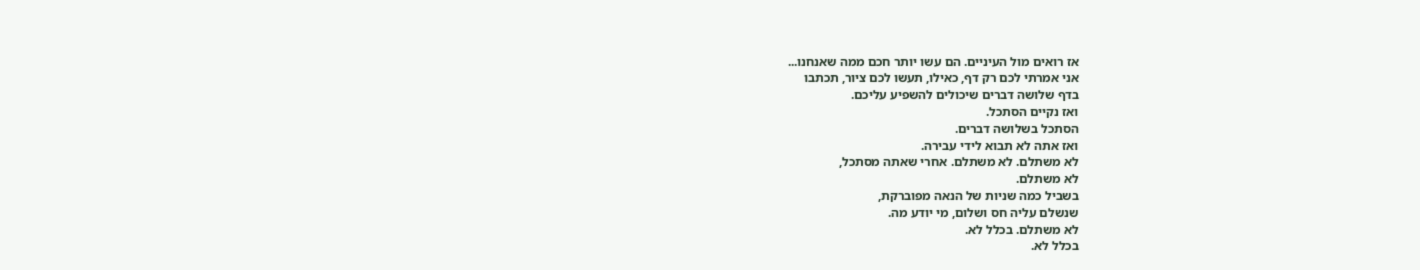אז רואים מול העיניים. הם עשו יותר חכם ממה שאנחנו...
אני אמרתי לכם רק דף, כאילו, תעשו לכם ציור, תכתבו
בדף שלושה דברים שיכולים להשפיע עליכם.
ואז נקיים הסתכל.
הסתכל בשלושה דברים.
ואז אתה לא תבוא לידי עבירה.
לא משתלם. לא משתלם. אחרי שאתה מסתכל,
לא משתלם.
בשביל כמה שניות של הנאה מפוברקת,
שנשלם עליה חס ושלום, מי יודע מה.
לא משתלם. בכלל לא.
בכלל לא.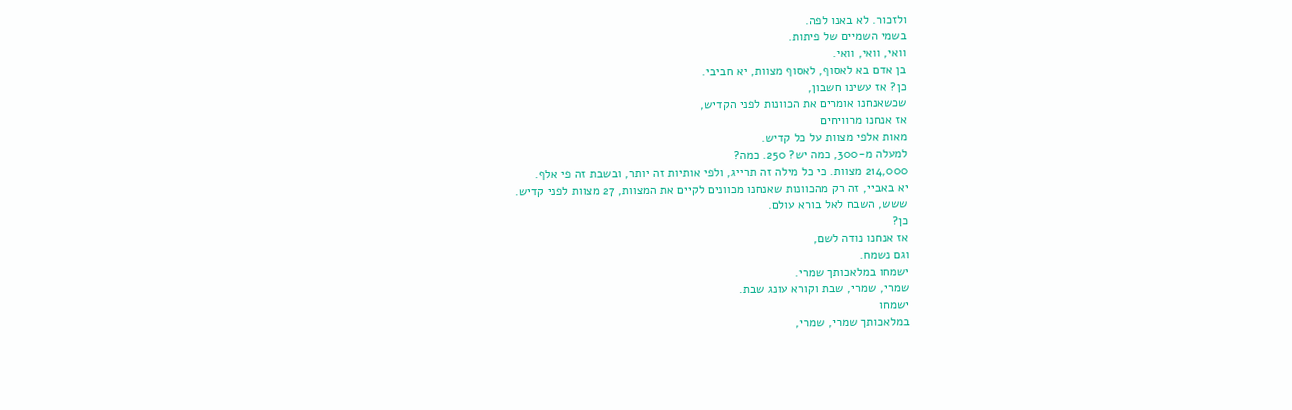ולזכור. לא באנו לפה.
בשמי השמיים של פיתות.
וואי, וואי, וואי.
בן אדם בא לאסוף, לאסוף מצוות, יא חביבי.
כן? אז עשינו חשבון,
שכשאנחנו אומרים את הכוונות לפני הקדיש,
אז אנחנו מרוויחים
מאות אלפי מצוות על כל קדיש.
למעלה מ-300, כמה יש? 250. כמה?
214,000 מצוות. כי כל מילה זה תרייג, ולפי אותיות זה יותר, ובשבת זה פי אלף.
יא באביי, זה רק מהכוונות שאנחנו מכוונים לקיים את המצוות, 27 מצוות לפני קדיש.
ששש, השבח לאל בורא עולם.
כן?
אז אנחנו נודה לשם,
וגם נשמח.
ישמחו במלאכותך שמרי.
שמרי, שמרי, שבת וקורא עונג שבת.
ישמחו
במלאכותך שמרי, שמרי,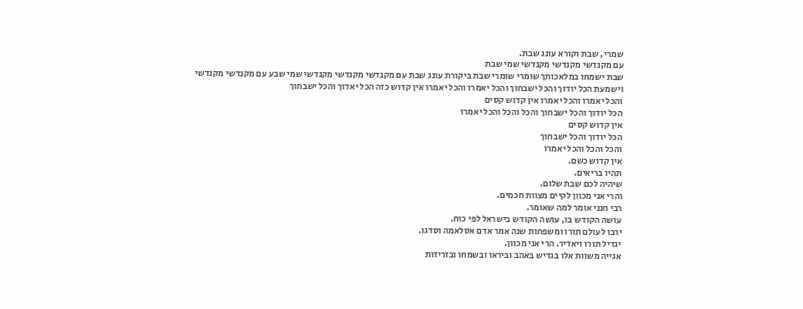שמרי, שבת וקורא עונג שבת.
עם מקנדשי מקנדשי מקנדשי שמי שבת
שבת ישמחו במלאכותך שומרי שומרי שבת ביקורת עונג שבת עם מקנדשי מקנדשי מקנדשי שמי שבע עם מקנדשי מקנדשי
וישמעת הכל יודוך והכל ישבחוך והכל יאמרו והכל יאמרו אין קדוש כזה הכל יאדוך והכל ישבחוך
והכל יאמרו והכל יאמרו אין קדוש קסים
הכל יודוך והכל ישבחוך והכל והכל והכל יאמרו
אין קדוש קסים
הכל יודוך והכל ישבחוך
והכל והכל והכל יאמרו
אין קדוש כשם.
תהיו בריאים.
שיהיה לכם שבת שלום.
והרי אני מכוון לקיים מצוות חכמים.
רבי חנני אומר למה שאומר.
עושה הקודש בו, עושה הקודש בישראל לפי כוח.
ירבו לעולם תורו ומשפחות שנה אמר אדם אסלאמה וסדגו.
יגדיל תורו ויאדיר. הרי אני מכוון.
אגייה משוות אלו בגדיש באהב וביראו ובשמחו ובזריזות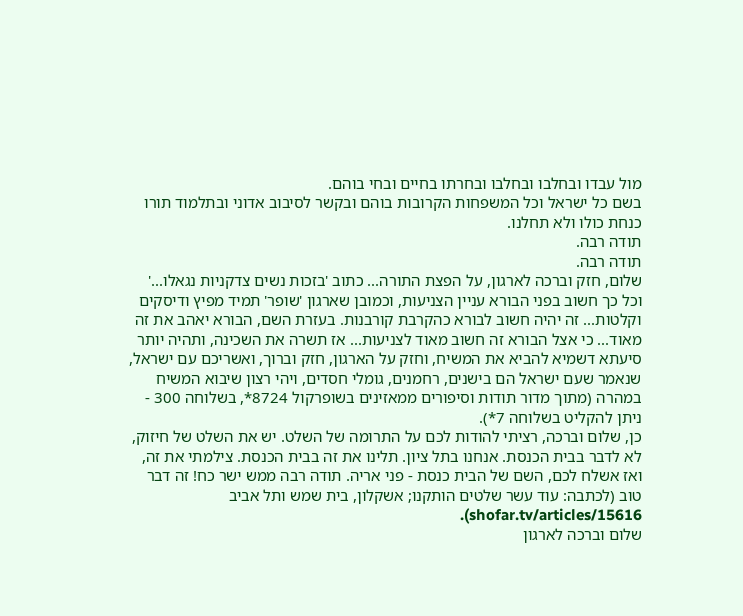מול עבדו ובחלבו ובחלבו ובחרתו בחיים ובחי בוהם.
בשם כל ישראל וכל המשפחות הקרובות בוהם ובקשר לסיבוב אדוני ובתלמוד תורו כנחת כולו ולא תחלנו.
תודה רבה.
תודה רבה.
שלום, חזק וברכה לארגון, על הפצת התורה... כתוב 'בזכות נשים צדקניות נגאלו...' וכל כך חשוב בפני הבורא עניין הצניעות, וכמובן שארגון 'שופר' תמיד מפיץ ודיסקים וקלטות... זה יהיה חשוב לבורא כהקרבת קורבנות. בעזרת השם, הבורא יאהב את זה מאוד... כי אצל הבורא זה חשוב מאוד לצניעות... אז תשרה את השכינה, ותהיה יותר סיעתא דשמיא להביא את המשיח, וחזק על הארגון, חזק וברוך, ואשריכם עם ישראל, שנאמר שעם ישראל הם בישנים, רחמנים, גומלי חסדים, ויהי רצון שיבוא המשיח במהרה (מתוך מדור תודות וסיפורים ממאזינים בשופרקול 8724*, בשלוחה 300 - ניתן להקליט בשלוחה 7*).
כן, שלום וברכה, רציתי להודות לכם על התרומה של השלט. יש את השלט של חיזוק, לא לדבר בבית הכנסת. אנחנו בתל ציון. תלינו את זה בבית הכנסת. צילמתי את זה, ואז אשלח לכם, השם של הבית כנסת - פני אריה. תודה רבה ממש ישר כח! זה דבר טוב (לכתבה: עוד עשר שלטים הותקנו; אשקלון, בית שמש ותל אביב shofar.tv/articles/15616).
שלום וברכה לארגון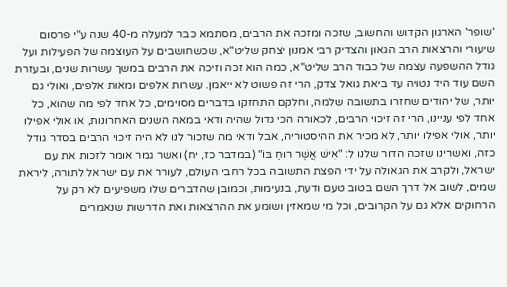'שופר' הארגון הקדוש והחשוב, שזכה ומזכה את הרבים, מסתמא כבר למעלה מ-40 שנה ע"י פרסום שיעורי והרצאות הרב הגאון והצדיק רבי אמנון יצחק שליט"א, שכשחושבים על העוצמה של הפעילות ועל גודל ההשפעה עצמה של כבוד הרב שליט"א, כמה הוא זכה וזיכה את הרבים במשך עשרות שנים, ובעזרת השם עוד היד נטויה עד ביאת גואל צדק, הרי זה פשוט לא ייאמן. עשרות אלפים ומאות אלפים, ואולי גם יותר, של יהודים שחזרו בתשובה שלמה, וחלקם התחזקו בדברים מסוימים, כל אחד לפי מה שהוא, כל אחד לפי עניינו, הרי זה זיכוי הרבים, לכאורה הכי גדול שהיה ודאי במאה השנים האחרונות, או אולי אפילו יותר, אולי אפילו יותר, לא מכיר את ההיסטוריה, אבל ודאי מה שזכור לנו לא היה זיכוי הרבים בסדר גודל כזה, ואשרינו שזכה הדור שלנו ל: "אִישׁ אֲשֶׁר רוּחַ בּוֹ" (במדבר כז, יח) ואשר גמר אומר לזכות את עם ישראל, ולקרב את הגאולה על ידי הפצת התשובה בכל רחבי העולם, לעורר את עם ישראל לתורה, ליראת שמים, לשוב אל דרך השם בטוב טעם ודעת, בנעימות, וכמובן שהדברים שלו משפיעים לא רק על הרחוקים אלא גם על הקרובים, וכל מי שמאזין ושומע את ההרצאות ואת הדרשות שנאמרים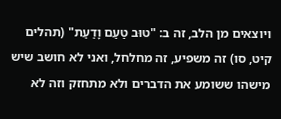ויוצאים מן הלב, זה ב: "טוּב טַעַם וָדַעַת" (תהלים קיט, סו) זה משפיע, זה מחלחל, ואני לא חושב שיש מישהו ששומע את הדברים ולא מתחזק וזה לא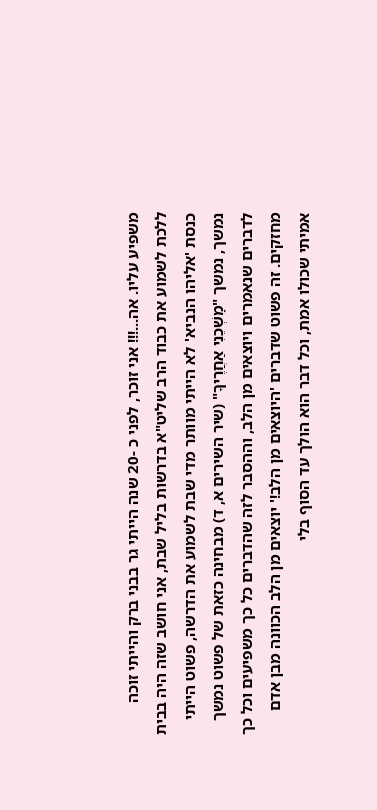משפיע עליו. אה...!!! אני זוכר, לפני כ -20 שנה הייתי גר בבני ברק והייתי זוכה ללכת לשמוע את כבוד הרב שליט"א בדרשות בליל שבת, אני חושב שזה היה בבית כנסת 'אליהו הנביא' לא הייתי מוותר מדי שבת לשמוע את הדרשה, פשוט הייתי נמשך, נמשך "מׇשְׁכֵנִי אַחֲרֶיךָ" (שיר השירים א, ד) מבחינה כזאת של פשוט נמשך לדברים שנאמרים ויוצאים מן הלב, וההסבר לזה שהדברים כל כך משפיעים וכל כך מחזקים. זה פשוט שדברים 'היוצאים מן הלב!' יוצאים מן הלב הכוונה מבן אדם אמיתי שכולו אמת, וכל דבר הוא הולך עד הסוף בלי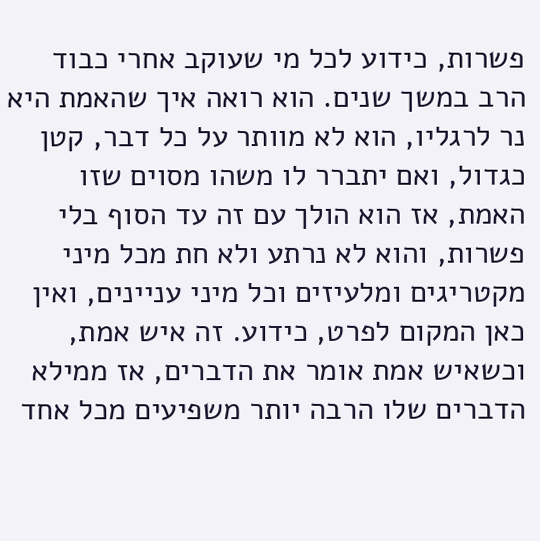פשרות, כידוע לכל מי שעוקב אחרי כבוד הרב במשך שנים. הוא רואה איך שהאמת היא נר לרגליו, הוא לא מוותר על כל דבר, קטן כגדול, ואם יתברר לו משהו מסוים שזו האמת, אז הוא הולך עם זה עד הסוף בלי פשרות, והוא לא נרתע ולא חת מכל מיני מקטריגים ומלעיזים וכל מיני עניינים, ואין כאן המקום לפרט, כידוע. זה איש אמת, וכשאיש אמת אומר את הדברים, אז ממילא הדברים שלו הרבה יותר משפיעים מכל אחד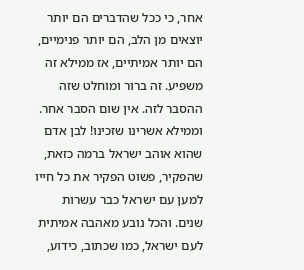אחר, כי ככל שהדברים הם יותר יוצאים מן הלב, הם יותר פנימיים, הם יותר אמיתיים, אז ממילא זה משפיע. זה ברור ומוחלט שזה ההסבר לזה. אין שום הסבר אחר. וממילא אשרינו שזכינו! לבן אדם שהוא אוהב ישראל ברמה כזאת, שהפקיר, פשוט הפקיר את כל חייו למען עם ישראל כבר עשרות שנים. והכל נובע מאהבה אמיתית לעם ישראל, כמו שכתוב, כידוע,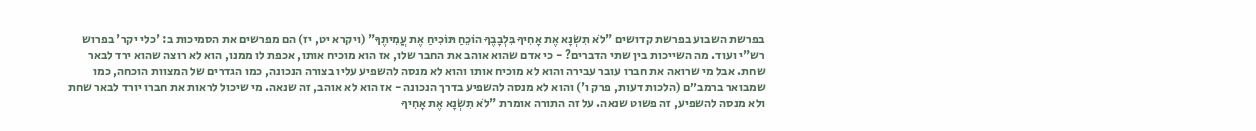בפרשת השבוע בפרשת קדושים "לֹא תִשְׂנָא אֶת אָחִיךָ בִּלְבָבֶךָ הוֹכֵחַ תּוֹכִיחַ אֶת עֲמִיתֶךָ" (ויקרא יט, יז) הם מפרשים את הסמיכות ב: 'כלי יקר' בפרוש רש"י ועוד. מה השייכות בין שתי הדברים? - כי אדם שהוא אוהב את החבר שלו, אז הוא מוכיח אותו, אכפת לו ממנו, הוא לא רוצה שהוא ירד לבאר שחת. אבל מי שרואה את חברו עובר עבירה והוא לא מוכיח אותו והוא לא מנסה להשפיע עליו בצורה הנכונה, כמו הגדרים של המצוות הוכחה, כמו שמבואר ברמב״ם (הלכות דעות, פרק ו') והוא לא מנסה להשפיע בדרך הנכונה - אז הוא לא אוהב, זה שנאה. מי שיכול לראות את חברו יורד לבאר שחת ולא מנסה להשפיע, זה פשוט שנאה. על זה התורה אומרת "לֹא תִשְׂנָא אֶת אָחִיךָ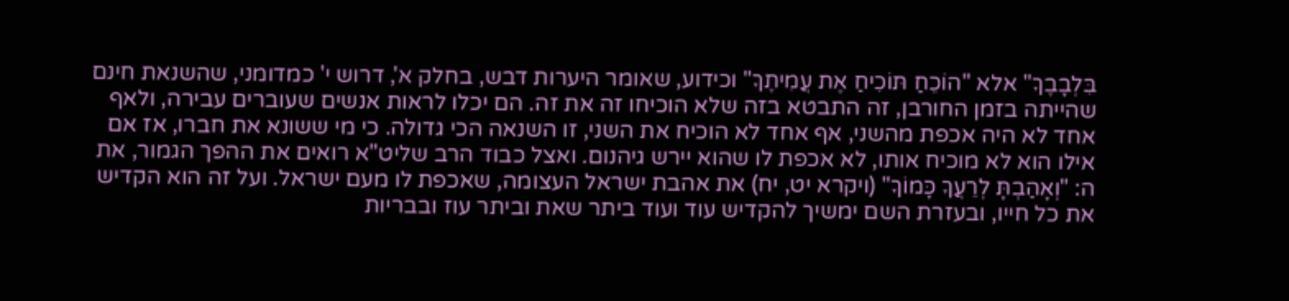בִּלְבָבֶךָ" אלא "הוֹכֵחַ תּוֹכִיחַ אֶת עֲמִיתֶךָ" וכידוע, שאומר היערות דבש, בחלק א', דרוש י' כמדומני, שהשנאת חינם שהייתה בזמן החורבן, זה התבטא בזה שלא הוכיחו זה את זה. הם יכלו לראות אנשים שעוברים עבירה, ולאף אחד לא היה אכפת מהשני, אף אחד לא הוכיח את השני, זו השנאה הכי גדולה. כי מי ששונא את חברו, אז אם אילו הוא לא מוכיח אותו, לא אכפת לו שהוא יירש גיהנום. ואצל כבוד הרב שליט"א רואים את ההפך הגמור, את ה: "וְאָהַבְתָּ לְרֵעֲךָ כָּמוֹךָ" (ויקרא יט, יח) את אהבת ישראל העצומה, שאכפת לו מעם ישראל. ועל זה הוא הקדיש את כל חייו, ובעזרת השם ימשיך להקדיש עוד ועוד ביתר שאת וביתר עוז ובבריות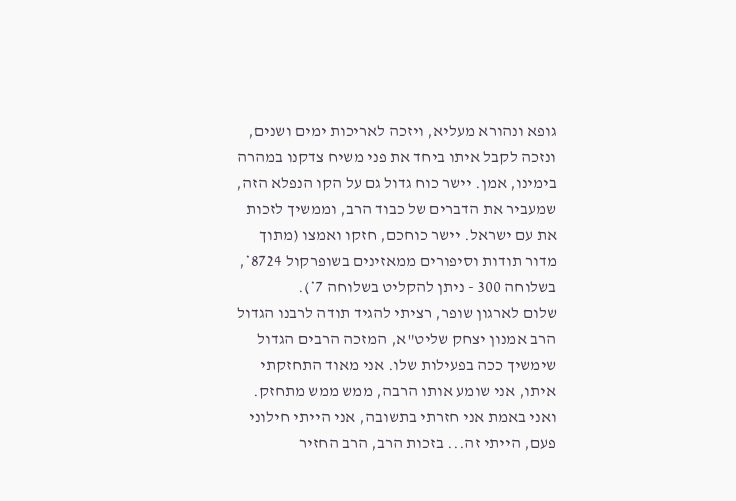גופא ונהורא מעליא, ויזכה לאריכות ימים ושנים, ונזכה לקבל איתו ביחד את פני משיח צדקנו במהרה בימינו, אמן. יישר כוח גדול גם על הקו הנפלא הזה, שמעביר את הדברים של כבוד הרב, וממשיך לזכות את עם ישראל. יישר כוחכם, חזקו ואמצו (מתוך מדור תודות וסיפורים ממאזינים בשופרקול 8724*, בשלוחה 300 - ניתן להקליט בשלוחה 7*).
שלום לארגון שופר, רציתי להגיד תודה לרבנו הגדול הרב אמנון יצחק שליט"א, המזכה הרבים הגדול שימשיך ככה בפעילות שלו. אני מאוד התחזקתי איתו, אני שומע אותו הרבה, ממש ממש מתחזק. ואני באמת אני חזרתי בתשובה, אני הייתי חילוני פעם, הייתי זה... בזכות הרב, הרב החזיר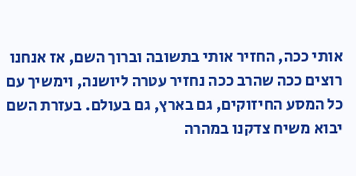אותי ככה, החזיר אותי בתשובה וברוך השם, אז אנחנו רוצים ככה שהרב ככה נחזיר עטרה ליושנה, וימשיך עם כל המסע החיזוקים, גם בארץ, גם בעולם. בעזרת השם יבוא משיח צדקנו במהרה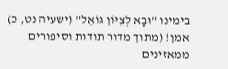בימינו "וּבָא לְצִיּוֹן גּוֹאֵל" (ישעיה נט, כ) אמן! (מתוך מדור תודות וסיפורים ממאזינים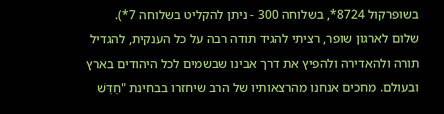בשופרקול 8724*, בשלוחה 300 - ניתן להקליט בשלוחה 7*).
שלום לארגון שופר, רציתי להגיד תודה רבה על כל הענקית, להגדיל תורה ולהאדירה ולהפיץ את דרך אבינו שבשמים לכל היהודים בארץ ובעולם. מחכים אנחנו מהרצאותיו של הרב שיחזרו בבחינת "חַדֵּשׁ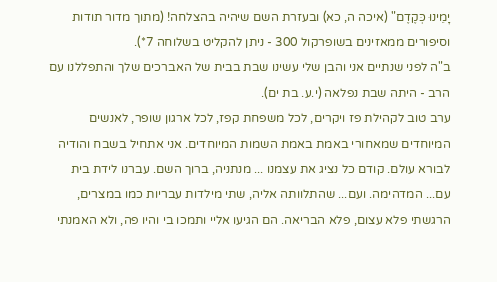יָמֵינוּ כְּקֶדֶם" (איכה ה, כא) ובעזרת השם שיהיה בהצלחה! (מתוך מדור תודות וסיפורים ממאזינים בשופרקול 300 - ניתן להקליט בשלוחה 7*).
ב"ה לפני שנתיים אני והבן שלי עשינו שבת בבית של האברכים שלך והתפללנו עם הרב - היתה שבת נפלאה (י.ע. בת ים).
ערב טוב לקהילת פז ויקרים, לכל משפחת קפז, לכל ארגון שופר, לאנשים המיוחדים שמאחורי באמת באמת השמות המיוחדים. אני אתחיל בשבח והודיה לבורא עולם. קודם כל נציג את עצמנו ... מנתניה, ברוך השם. עברנו לידת בית עם... המדהימה. ועם... שהתלוותה אליה, שתי מילדות עבריות כמו במצרים, הרגשתי פלא עצום, פלא הבריאה. הם הגיעו אליי ותמכו בי והיו פה, ולא האמנתי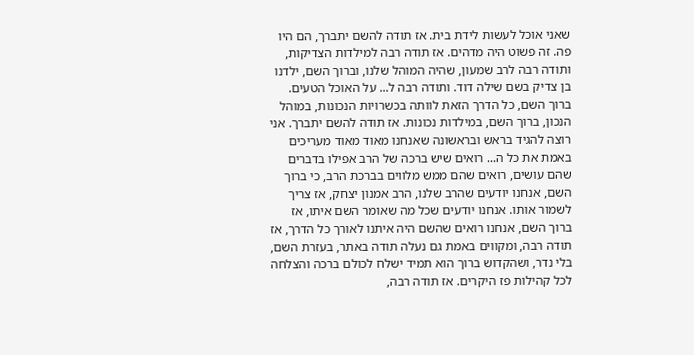שאני אוכל לעשות לידת בית. אז תודה להשם יתברך, הם היו פה. זה פשוט היה מדהים. אז תודה רבה למילדות הצדיקות, ותודה רבה לרב שמעון, שהיה המוהל שלנו, וברוך השם, ילדנו בן צדיק בשם שילה דוד. ותודה רבה ל... על האוכל הטעים. ברוך השם, כל הדרך הזאת לוותה בכשרויות הנכונות, במוהל הנכון, ברוך השם, במילדות נכונות. אז תודה להשם יתברך. אני רוצה להגיד בראש ובראשונה שאנחנו מאוד מאוד מעריכים באמת את כל ה... רואים שיש ברכה של הרב אפילו בדברים שהם עושים, רואים שהם ממש מלווים בברכת הרב, כי ברוך השם, אנחנו יודעים שהרב שלנו, הרב אמנון יצחק, אז צריך לשמור אותו. אנחנו יודעים שכל מה שאומר השם איתו, אז ברוך השם, אנחנו רואים שהשם היה איתנו לאורך כל הדרך, אז תודה רבה, ומקווים באמת גם נעלה תודה באתר, בעזרת השם, בלי נדר, ושהקדוש ברוך הוא תמיד ישלח לכולם ברכה והצלחה לכל קהילות פז היקרים. אז תודה רבה,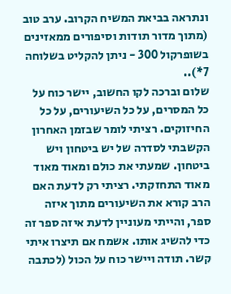ונתראה בביאת המשיח הקרוב. ערב טוב (מתוך מדור תודות וסיפורים ממאזינים בשופרקול 300 - ניתן להקליט בשלוחה 7*)..
שלום וברכה לקו החשוב, יישר כוח על כל המסרים, על כל השיעורים, על כל החיזוקים. רציתי לומר שבזמן האחרון הקשבתי לסדרה של יש ביטחון ויש ביטחון. שמעתי את כולם ומאוד מאוד מאוד התחזקתי. רציתי רק לדעת האם הרב קורא את השיעורים מתוך איזה ספר, והייתי מעוניין לדעת איזה ספר זה כדי להשיג אותו. אשמח אם תיצרו איתי קשר. תודה ויישר כוח על הכול (לכתבה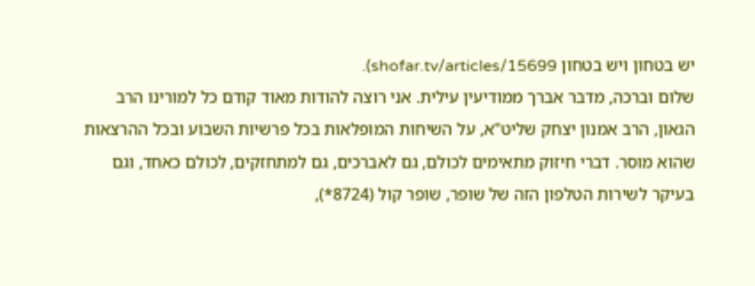יש בטחון ויש בטחון shofar.tv/articles/15699).
שלום וברכה, מדבר אברך ממודיעין עילית. אני רוצה להודות מאוד קודם כל למורינו הרב הגאון, הרב אמנון יצחק שליט"א, על השיחות המופלאות בכל פרשיות השבוע ובכל ההרצאות שהוא מוסר. דברי חיזוק מתאימים לכולם, גם לאברכים, גם למתחזקים, לכולם כאחד, וגם בעיקר לשירות הטלפון הזה של שופר, שופר קול (8724*),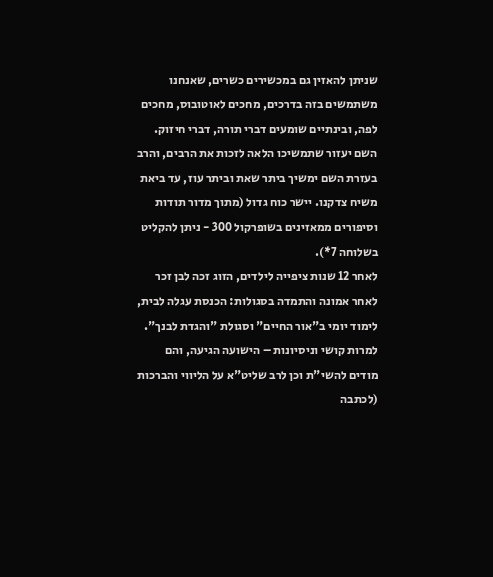שניתן להאזין גם במכשירים כשרים, שאנחנו משתמשים בזה בדרכים, מחכים לאוטובוס, מחכים לפה, ובינתיים שומעים דברי תורה, דברי חיזוק. השם יעזור שתמשיכו הלאה לזכות את הרבים, והרב בעזרת השם ימשיך ביתר שאת וביתר עוז, עד ביאת משיח צדקנו. יישר כוח גדול (מתוך מדור תודות וסיפורים ממאזינים בשופרקול 300 - ניתן להקליט בשלוחה 7*).
לאחר 12 שנות ציפייה לילדים, הזוג זכה לבן זכר לאחר אמונה והתמדה בסגולות: הכנסת עגלה לבית, לימוד יומי ב"אור החיים" וסגולת "והגדת לבנך". למרות קושי וניסיונות – הישועה הגיעה, והם מודים להשי"ת וכן לרב שליט"א על הליווי והברכות (לכתבה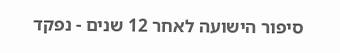סיפור הישועה לאחר 12 שנים - נפקד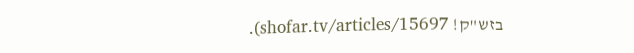בזש"ק! shofar.tv/articles/15697).